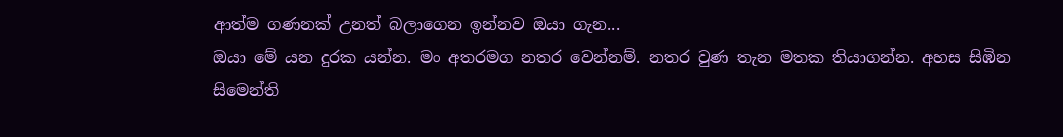ආත්ම ගණනක් උනත් බලාගෙන ඉන්නව ඔයා ගැන...
ඔයා මේ යන දුරක යන්න. මං අතරමග නතර වෙන්නම්. නතර වුණ තැන මතක තියාගන්න. අහස සිඹින සිමෙන්ති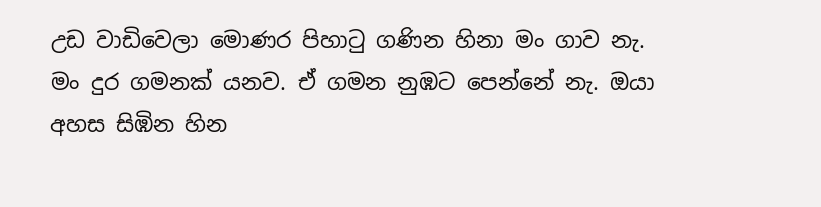උඩ වාඩිවෙලා මොණර පිහාටු ගණින හිනා මං ගාව නැ. මං දුර ගමනක් යනව. ඒ ගමන නුඹට පෙන්නේ නැ. ඔයා අහස සිඹින හින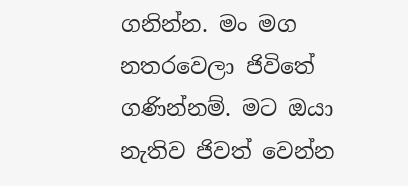ගනින්න. මං මග නතරවෙලා ජිවිතේ ගණින්නම්. මට ඔයා නැතිව ජිවත් වෙන්න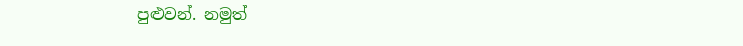පුළුවන්. නමුත්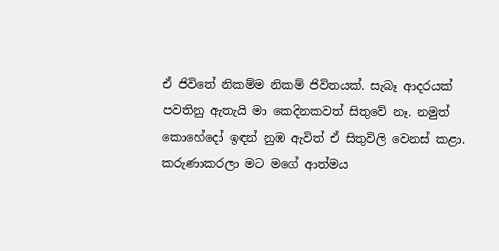ඒ ජිවිතේ නිකම්ම නිකම් ජිවිතයක්. සැබෑ ආදරයක් පවතිනු ඇතැයි මා කෙදිනකවත් සිතුවේ නෑ. නමුත් කොහේදෝ ඉඳන් නුඹ ඇවිත් ඒ සිතුවිලි වෙනස් කළා. කරුණාකරලා මට මගේ ආත්මය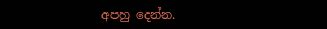අපහු දෙන්න.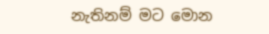නැතිනම් මට මොන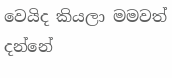වෙයිද කියලා මමවත් දන්නේ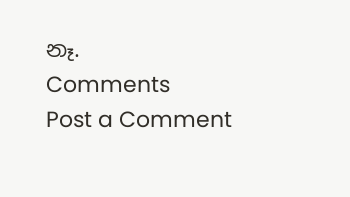නෑ.
Comments
Post a Comment